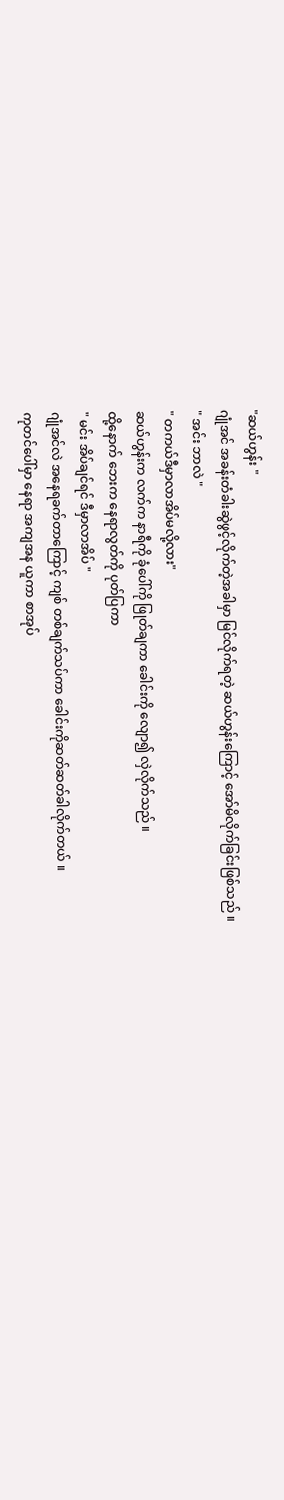"ဆယ်ဟွန်း "
ဂျုံအင် အခန်းတံခါးဆွဲဖွင့်လိုက်တဲ့အခါမှာ မြင်လိုက်ရတဲ့ ဆယ်ဟွန်းကြောင့် အော်မိလိုက်ခြင်းဖြစ်သည် ။
" အင်း ဘာလဲ "
" တကယ်ဒီမှာလာအိပ်မလို့လား"
ဆယ်ဟွန်းက လက်က နာရီကို ခုံပေါ်ကို ဖြုတ်ချကာ ခေါင်းကို လျော၍ လှဲလိုက်သည် ။
ထို့နောက် ဘေးက နေရာလွတ်ကို ပုတ်ပြကာ
" မင်း အိပ်ချင်ရင် ဒီမှာလာအိပ် "
ဂျုံအင်လဲ အနေရခက်တာကြောင့် ကျစ် တစ်ချက်သပ်ကာ ခေါင်းကိုဆတ်ဆတ်ခါလိုက်တယ် ။
ကုတင်ပေါ်မှာ နေရာ အကျအန ယူကာ စာအုပ်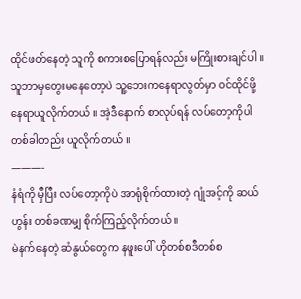ထိုင်ဖတ်နေတဲ့ သူကို စကားစပြောရန်လည်း မကြိုးစားချင်ပါ ။သူဘာမှတွေးမနေတော့ပဲ သူ့ဘေးကနေရာလွတ်မှာ ဝင်ထိုင်ဖို့နေရာယူလိုက်တယ် ။ အဲ့ဒီနောက် စာလုပ်ရန် လပ်တော့ကိုပါတစ်ခါတည်း ယူလိုက်တယ် ။
———-
နံရံကို မှီပြီး လပ်တော့ကိုပဲ အာရုံစိုက်ထားတဲ့ ဂျုံအင့်ကို ဆယ်ဟွန်း တစ်ခဏမျှ စိုက်ကြည့်လိုက်တယ် ။
မဲနက်နေတဲ့ ဆံနွယ်တွေက နဖူးပေါ် ဟိုတစ်စဒီတစ်စ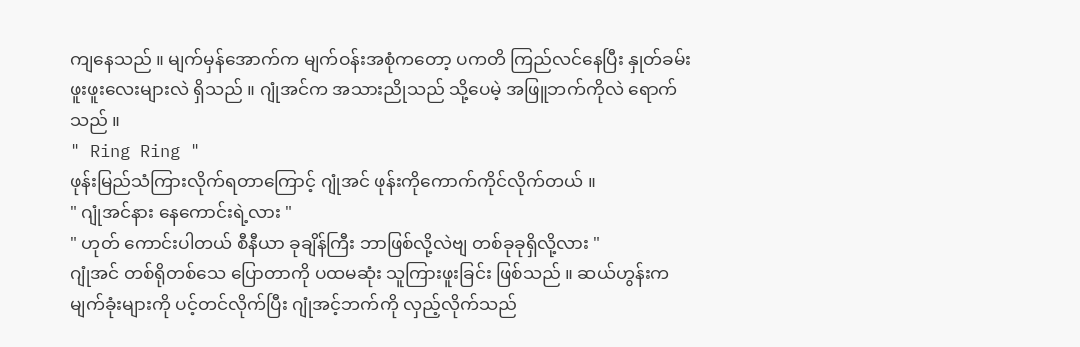ကျနေသည် ။ မျက်မှန်အောက်က မျက်ဝန်းအစုံကတော့ ပကတိ ကြည်လင်နေပြီး နှုတ်ခမ်းဖူးဖူးလေးများလဲ ရှိသည် ။ ဂျုံအင်က အသားညိုသည် သို့ပေမဲ့ အဖြူဘက်ကိုလဲ ရောက်သည် ။
" Ring Ring "
ဖုန်းမြည်သံကြားလိုက်ရတာကြောင့် ဂျုံအင် ဖုန်းကိုကောက်ကိုင်လိုက်တယ် ။
" ဂျုံအင်နား နေကောင်းရဲ့လား "
" ဟုတ် ကောင်းပါတယ် စီနီယာ ခုချိန်ကြီး ဘာဖြစ်လို့လဲဗျ တစ်ခုခုရှိလို့လား "
ဂျုံအင် တစ်ရိုတစ်သေ ပြောတာကို ပထမဆုံး သူကြားဖူးခြင်း ဖြစ်သည် ။ ဆယ်ဟွန်းက မျက်ခုံးများကို ပင့်တင်လိုက်ပြီး ဂျုံအင့်ဘက်ကို လှည့်လိုက်သည်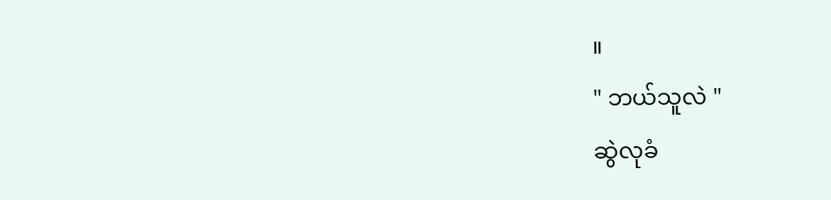။
" ဘယ်သူလဲ "
ဆွဲလုခံ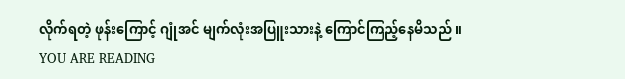လိုက်ရတဲ့ ဖုန်းကြောင့် ဂျုံအင် မျက်လုံးအပြူးသားနဲ့ ကြောင်ကြည့်နေမိသည် ။
YOU ARE READING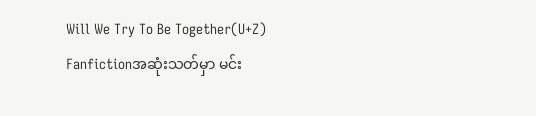Will We Try To Be Together(U+Z)
Fanfictionအဆုံးသတ်မှာ မင်း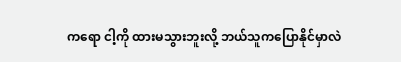ကရော ငါ့ကို ထားမသွားဘူးလို့ ဘယ်သူကပြောနိုင်မှာလဲ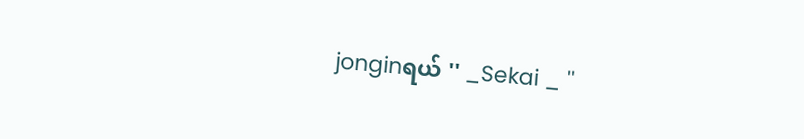jonginရယ် '' _Sekai _ ''